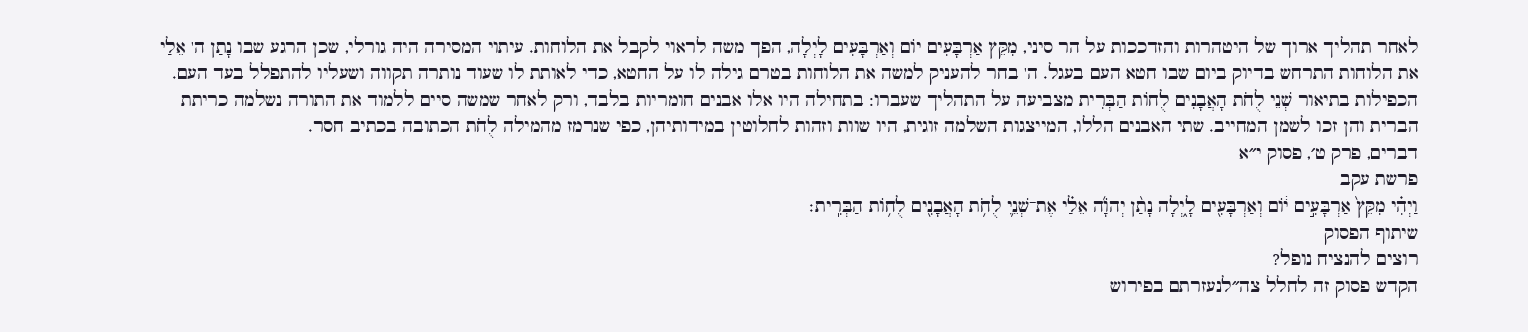לאחר תהליך ארוך של היטהרות והזדככות על הר סיני, מִקֵּץ אַרְבָּעִים יוֹם וְאַרְבָּעִים לָיְלָה, הפך משה לראוי לקבל את הלוחות. עיתוי המסירה היה גורלי, שכן הרגע שבו נָתַן ה' אֵלַי את הלוחות התרחש בדיוק ביום שבו חטא העם בעגל. ה' בחר להעניק למשה את הלוחות בטרם גילה לו על החטא, כדי לאותת לו שעוד נותרה תקווה ושעליו להתפלל בעד העם. הכפילות בתיאור שְׁנֵי לֻחֹת הָאֲבָנִים לֻחוֹת הַבְּרִית מצביעה על התהליך שעברו: בתחילה היו אלו אבנים חומריות בלבד, ורק לאחר שמשה סיים ללמוד את התורה נשלמה כריתת הברית והן זכו לשמן המחייב. שתי האבנים הללו, המייצגות השלמה זוגית, היו שוות וזהות לחלוטין במידותיהן, כפי שנרמז מהמילה לֻחֹת הכתובה בכתיב חסר.
דברים, פרק ט׳, פסוק י״א
פרשת עקב
וַיְהִ֗י מִקֵּץ֙ אַרְבָּעִ֣ים י֔וֹם וְאַרְבָּעִ֖ים לָ֑יְלָה נָתַ֨ן יְהֹוָ֜ה אֵלַ֗י אֶת־שְׁנֵ֛י לֻחֹ֥ת הָאֲבָנִ֖ים לֻח֥וֹת הַבְּרִֽית׃
שיתוף הפסוק
רוצים להנציח נופל?
הקדש פסוק זה לחלל צה״לנעזרתם בפירוש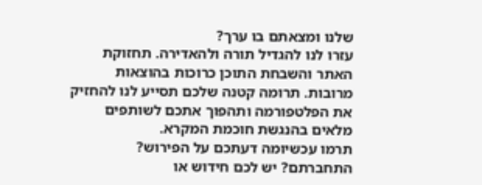שלנו ומצאתם בו ערך?
עזרו לנו להגדיל תורה ולהאדירה. תחזוקת האתר והשבחת התוכן כרוכות בהוצאות מרובות. תרומה קטנה שלכם תסייע לנו להחזיק את הפלטפורמה ותהפוך אתכם לשותפים מלאים בהנגשת חוכמת המקרא.
תרמו עכשיומה דעתכם על הפירוש?
התחברתם? יש לכם חידוש או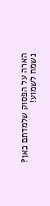הארה על הפסוק שלמדתם כאן? נשמח לשמוע!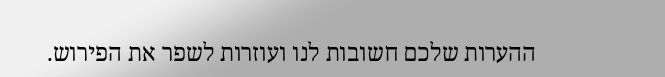ההערות שלכם חשובות לנו ועוזרות לשפר את הפירוש.